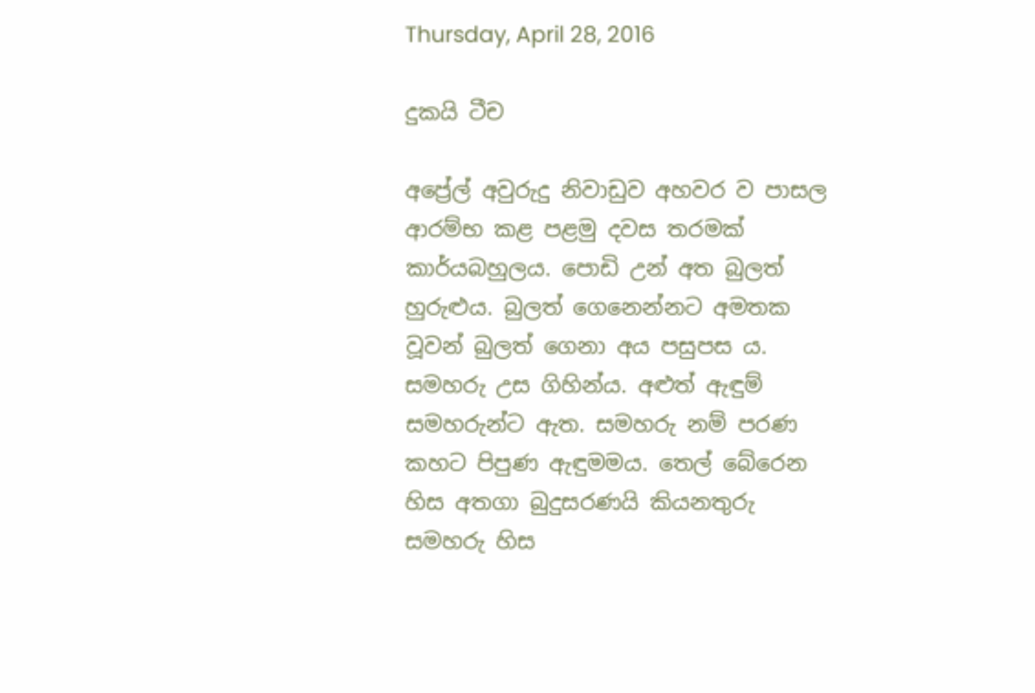Thursday, April 28, 2016

දුකයි ටීච

අප්‍රේල් අවුරුදු නිවාඩුව අහවර ව පාසල ආරම්භ කළ පළමු දවස තරමක් කාර්යබහුලය. පොඩි උන් අත බුලත් හුරුළුය. බුලත් ගෙනෙන්නට අමතක වූවන් බුලත් ගෙනා අය පසුපස ය. සමහරු උස ගිහින්ය. අළුත් ඇඳුම් සමහරුන්ට ඇත. සමහරු නම් පරණ කහට පිපුණ ඇඳුමමය. තෙල් බේරෙන හිස අතගා බුදුසරණයි කියනතුරු සමහරු හිස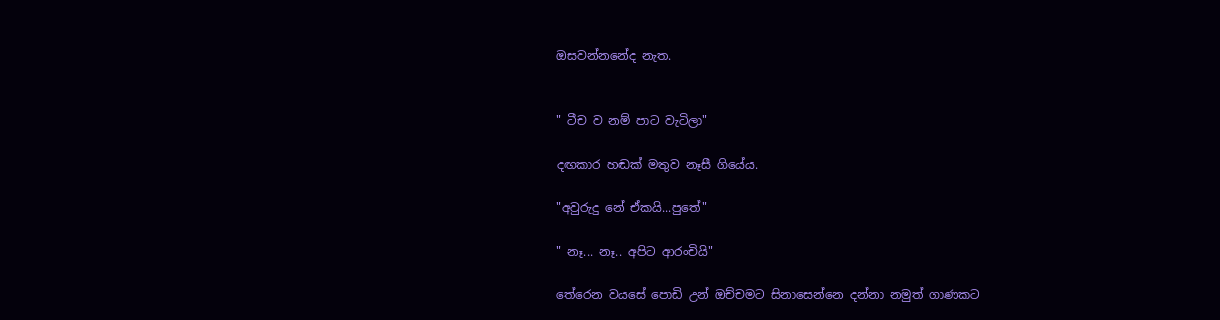ඔසවන්නනේද නැත.


" ටීච ව නම් පාට වැටිලා"

දඟකාර හඬක් මතුව නෑසී ගියේය.

"අවුරුදු නේ ඒකයි...පුතේ"

" නෑ... නෑ.. අපිට ආරංචියි"

තේරෙන වයසේ පොඩි උන් ඔච්චමට සිනාසෙන්නෙ දන්නා නමුත් ගාණකට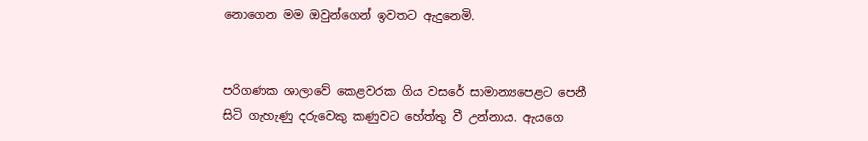නොගෙන මම ඔවුන්ගෙන් ඉවතට ඇදුනෙමි.


පරිගණක ශාලාවේ කෙළවරක ගිය වසරේ සාමාන්‍යපෙළට පෙනී සිටි ගැහැණු දරුවෙකු කණුවට හේත්තු වී උන්නාය. ඇයගෙ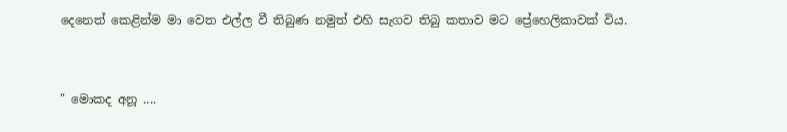දෙනෙත් කෙළින්ම මා වෙත එල්ල වී තිබුණ නමුත් එහි සැගව තිබු කතාව මට ප්‍රේහෙලිකාවක් විය.


" මොකද අනූ ....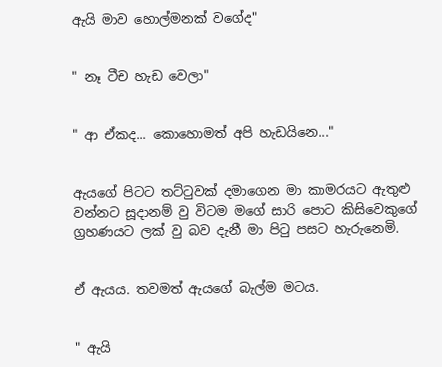ඇයි මාව හොල්මනක් වගේද"


" නෑ ටීච හැඩ වෙලා"


" ආ ඒකද... කොහොමත් අපි හැඩයිනෙ..."


ඇයගේ පිටට තට්ටුවක් දමාගෙන මා කාමරයට ඇතුළු වන්නට සූදානම් වු විටම මගේ සාරි පොට කිසිවෙකුගේ ග්‍රහණයට ලක් වු බව දැනී මා පිටු පසට හැරුනෙමි.


ඒ ඇයය. තවමත් ඇයගේ බැල්ම මටය.


" ඇයි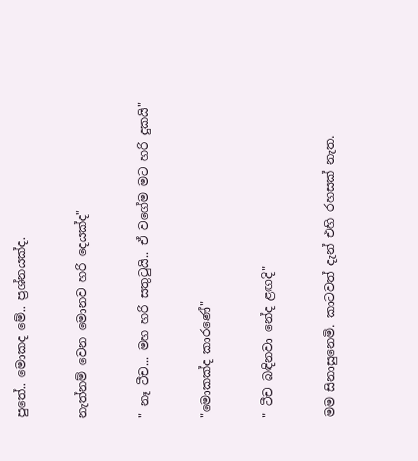පුතේ.. මොකද මේ.. ප්‍රශ්නයක්ද.


නැත්නම් වෙන මොනව හරි දෙයක්ද"


" නෑ ටීච... මහ හරි සතුටුයි.. ඒ වගේම මට හරි දුකයි"


"මොකක්ද කාරණේ"


" ටීච බඳිනවා නේද ළඟදි"


මම සිනාසුනෙමි. කාටවත් දැන් එහි රහසක් නැත.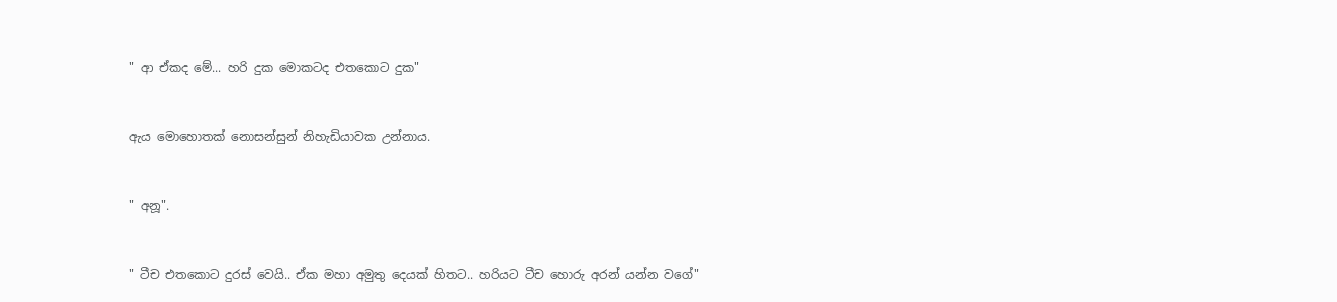" ආ ඒකද මේ... හරි දුක මොකටද එතකොට දුක"


ඇය මොහොතක් නොසන්සුන් නිහැඩියාවක උන්නාය.


" අනූ".


" ටීච එතකොට දුරස් වෙයි.. ඒක මහා අමුතු දෙයක් හිතට.. හරියට ටීච හොරු අරන් යන්න වගේ"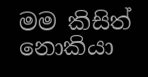මම කිසිත් නොකියා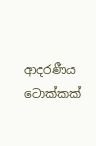ආදරණීය ටොක්කක්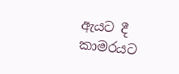ඇයට දී කාමරයට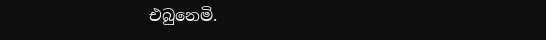එබුනෙමි.